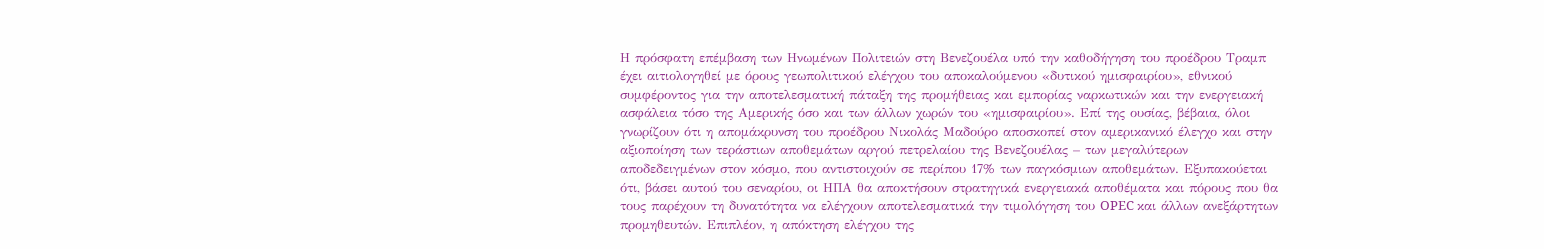Η πρόσφατη επέμβαση των Ηνωμένων Πολιτειών στη Βενεζουέλα υπό την καθοδήγηση του προέδρου Τραμπ έχει αιτιολογηθεί με όρους γεωπολιτικού ελέγχου του αποκαλούμενου «δυτικού ημισφαιρίου», εθνικού συμφέροντος για την αποτελεσματική πάταξη της προμήθειας και εμπορίας ναρκωτικών και την ενεργειακή ασφάλεια τόσο της Αμερικής όσο και των άλλων χωρών του «ημισφαιρίου». Επί της ουσίας, βέβαια, όλοι γνωρίζουν ότι η απομάκρυνση του προέδρου Νικολάς Μαδούρο αποσκοπεί στον αμερικανικό έλεγχο και στην αξιοποίηση των τεράστιων αποθεμάτων αργού πετρελαίου της Βενεζουέλας – των μεγαλύτερων αποδεδειγμένων στον κόσμο, που αντιστοιχούν σε περίπου 17% των παγκόσμιων αποθεμάτων. Εξυπακούεται ότι, βάσει αυτού του σεναρίου, οι ΗΠΑ θα αποκτήσουν στρατηγικά ενεργειακά αποθέματα και πόρους που θα τους παρέχουν τη δυνατότητα να ελέγχουν αποτελεσματικά την τιμολόγηση του OPEC και άλλων ανεξάρτητων προμηθευτών. Επιπλέον, η απόκτηση ελέγχου της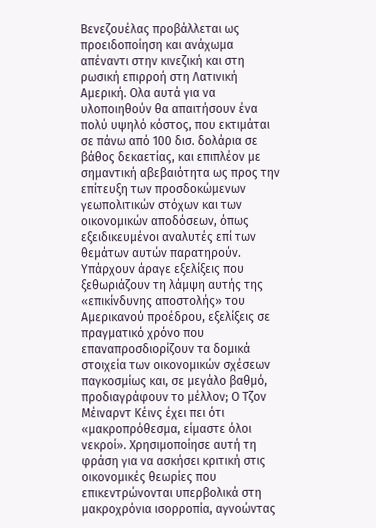Βενεζουέλας προβάλλεται ως προειδοποίηση και ανάχωμα απέναντι στην κινεζική και στη ρωσική επιρροή στη Λατινική Αμερική. Ολα αυτά για να υλοποιηθούν θα απαιτήσουν ένα πολύ υψηλό κόστος, που εκτιμάται σε πάνω από 100 δισ. δολάρια σε βάθος δεκαετίας, και επιπλέον με σημαντική αβεβαιότητα ως προς την επίτευξη των προσδοκώμενων γεωπολιτικών στόχων και των οικονομικών αποδόσεων, όπως εξειδικευμένοι αναλυτές επί των θεμάτων αυτών παρατηρούν.
Υπάρχουν άραγε εξελίξεις που ξεθωριάζουν τη λάμψη αυτής της «επικίνδυνης αποστολής» του Αμερικανού προέδρου, εξελίξεις σε πραγματικό χρόνο που επαναπροσδιορίζουν τα δομικά στοιχεία των οικονομικών σχέσεων παγκοσμίως και, σε μεγάλο βαθμό, προδιαγράφουν το μέλλον; Ο Τζον Μέιναρντ Κέινς έχει πει ότι «μακροπρόθεσμα, είμαστε όλοι νεκροί». Χρησιμοποίησε αυτή τη φράση για να ασκήσει κριτική στις οικονομικές θεωρίες που επικεντρώνονται υπερβολικά στη μακροχρόνια ισορροπία, αγνοώντας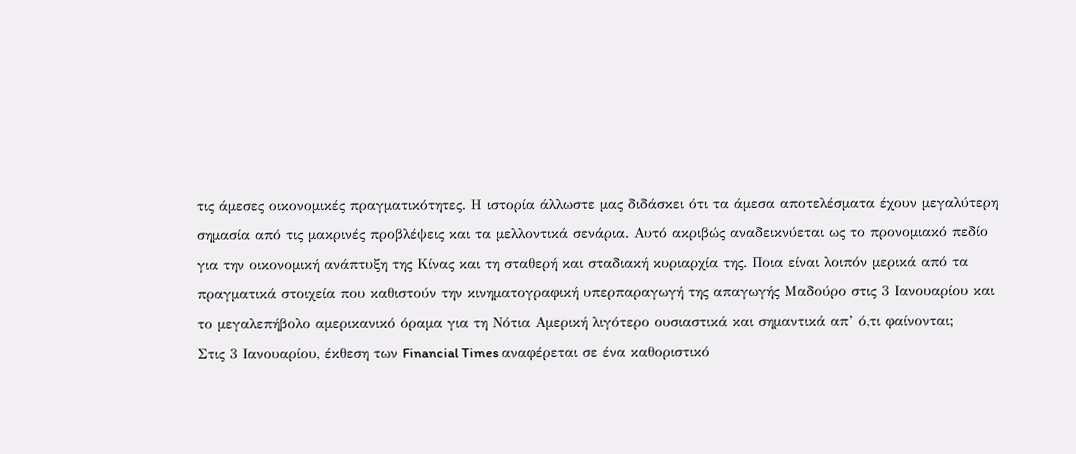τις άμεσες οικονομικές πραγματικότητες. Η ιστορία άλλωστε μας διδάσκει ότι τα άμεσα αποτελέσματα έχουν μεγαλύτερη σημασία από τις μακρινές προβλέψεις και τα μελλοντικά σενάρια. Αυτό ακριβώς αναδεικνύεται ως το προνομιακό πεδίο για την οικονομική ανάπτυξη της Κίνας και τη σταθερή και σταδιακή κυριαρχία της. Ποια είναι λοιπόν μερικά από τα πραγματικά στοιχεία που καθιστούν την κινηματογραφική υπερπαραγωγή της απαγωγής Μαδούρο στις 3 Ιανουαρίου και το μεγαλεπήβολο αμερικανικό όραμα για τη Νότια Αμερική λιγότερο ουσιαστικά και σημαντικά απ’ ό,τι φαίνονται;
Στις 3 Ιανουαρίου, έκθεση των Financial Times αναφέρεται σε ένα καθοριστικό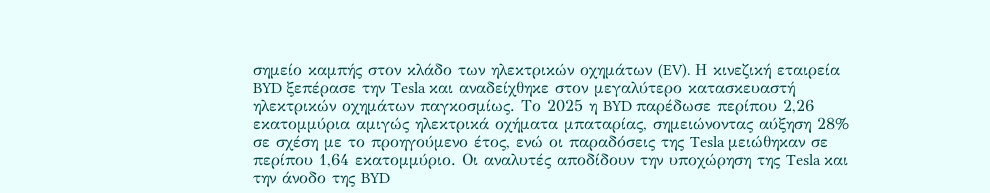σημείο καμπής στον κλάδο των ηλεκτρικών οχημάτων (EV). Η κινεζική εταιρεία BYD ξεπέρασε την Tesla και αναδείχθηκε στον μεγαλύτερο κατασκευαστή ηλεκτρικών οχημάτων παγκοσμίως. Το 2025 η BYD παρέδωσε περίπου 2,26 εκατομμύρια αμιγώς ηλεκτρικά οχήματα μπαταρίας, σημειώνοντας αύξηση 28% σε σχέση με το προηγούμενο έτος, ενώ οι παραδόσεις της Tesla μειώθηκαν σε περίπου 1,64 εκατομμύριο. Οι αναλυτές αποδίδουν την υποχώρηση της Tesla και την άνοδο της BYD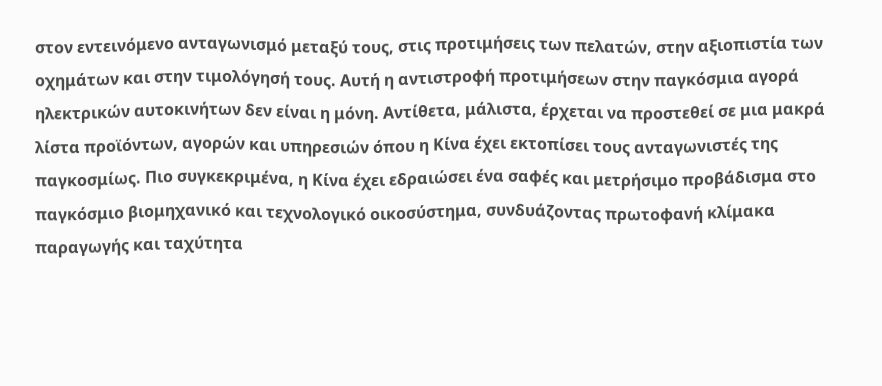στον εντεινόμενο ανταγωνισμό μεταξύ τους, στις προτιμήσεις των πελατών, στην αξιοπιστία των οχημάτων και στην τιμολόγησή τους. Αυτή η αντιστροφή προτιμήσεων στην παγκόσμια αγορά ηλεκτρικών αυτοκινήτων δεν είναι η μόνη. Αντίθετα, μάλιστα, έρχεται να προστεθεί σε μια μακρά λίστα προϊόντων, αγορών και υπηρεσιών όπου η Κίνα έχει εκτοπίσει τους ανταγωνιστές της παγκοσμίως. Πιο συγκεκριμένα, η Κίνα έχει εδραιώσει ένα σαφές και μετρήσιμο προβάδισμα στο παγκόσμιο βιομηχανικό και τεχνολογικό οικοσύστημα, συνδυάζοντας πρωτοφανή κλίμακα παραγωγής και ταχύτητα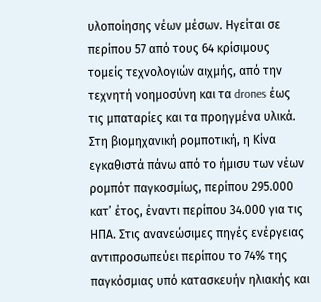υλοποίησης νέων μέσων. Ηγείται σε περίπου 57 από τους 64 κρίσιμους τομείς τεχνολογιών αιχμής, από την τεχνητή νοημοσύνη και τα drones έως τις μπαταρίες και τα προηγμένα υλικά. Στη βιομηχανική ρομποτική, η Κίνα εγκαθιστά πάνω από το ήμισυ των νέων ρομπότ παγκοσμίως, περίπου 295.000 κατ’ έτος, έναντι περίπου 34.000 για τις ΗΠΑ. Στις ανανεώσιμες πηγές ενέργειας αντιπροσωπεύει περίπου το 74% της παγκόσμιας υπό κατασκευήν ηλιακής και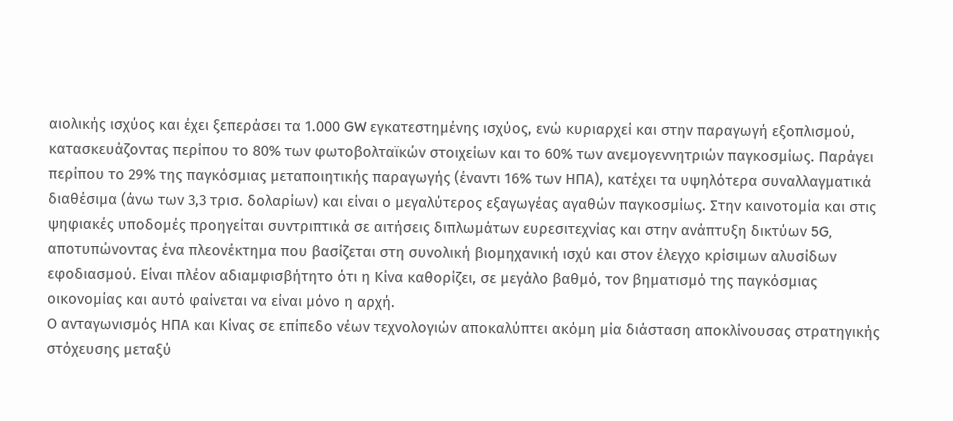αιολικής ισχύος και έχει ξεπεράσει τα 1.000 GW εγκατεστημένης ισχύος, ενώ κυριαρχεί και στην παραγωγή εξοπλισμού, κατασκευάζοντας περίπου το 80% των φωτοβολταϊκών στοιχείων και το 60% των ανεμογεννητριών παγκοσμίως. Παράγει περίπου το 29% της παγκόσμιας μεταποιητικής παραγωγής (έναντι 16% των ΗΠΑ), κατέχει τα υψηλότερα συναλλαγματικά διαθέσιμα (άνω των 3,3 τρισ. δολαρίων) και είναι ο μεγαλύτερος εξαγωγέας αγαθών παγκοσμίως. Στην καινοτομία και στις ψηφιακές υποδομές προηγείται συντριπτικά σε αιτήσεις διπλωμάτων ευρεσιτεχνίας και στην ανάπτυξη δικτύων 5G, αποτυπώνοντας ένα πλεονέκτημα που βασίζεται στη συνολική βιομηχανική ισχύ και στον έλεγχο κρίσιμων αλυσίδων εφοδιασμού. Είναι πλέον αδιαμφισβήτητο ότι η Κίνα καθορίζει, σε μεγάλο βαθμό, τον βηματισμό της παγκόσμιας οικονομίας και αυτό φαίνεται να είναι μόνο η αρχή.
Ο ανταγωνισμός ΗΠΑ και Κίνας σε επίπεδο νέων τεχνολογιών αποκαλύπτει ακόμη μία διάσταση αποκλίνουσας στρατηγικής στόχευσης μεταξύ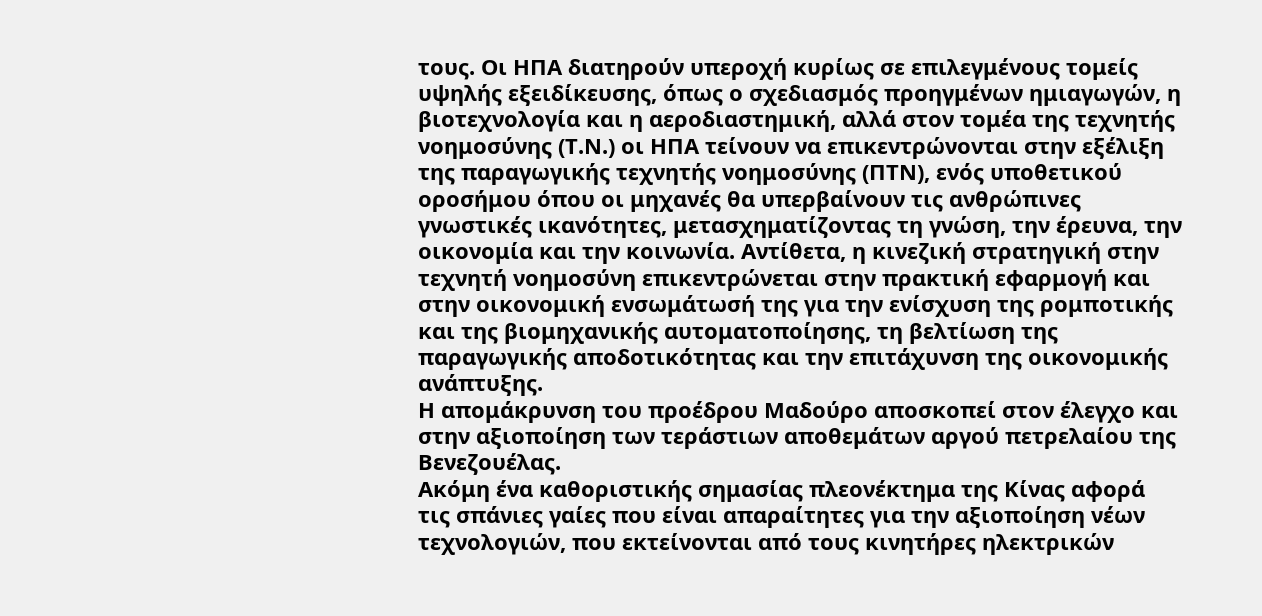τους. Οι ΗΠΑ διατηρούν υπεροχή κυρίως σε επιλεγμένους τομείς υψηλής εξειδίκευσης, όπως ο σχεδιασμός προηγμένων ημιαγωγών, η βιοτεχνολογία και η αεροδιαστημική, αλλά στον τομέα της τεχνητής νοημοσύνης (Τ.Ν.) οι ΗΠΑ τείνουν να επικεντρώνονται στην εξέλιξη της παραγωγικής τεχνητής νοημοσύνης (ΠΤΝ), ενός υποθετικού οροσήμου όπου οι μηχανές θα υπερβαίνουν τις ανθρώπινες γνωστικές ικανότητες, μετασχηματίζοντας τη γνώση, την έρευνα, την οικονομία και την κοινωνία. Αντίθετα, η κινεζική στρατηγική στην τεχνητή νοημοσύνη επικεντρώνεται στην πρακτική εφαρμογή και στην οικονομική ενσωμάτωσή της για την ενίσχυση της ρομποτικής και της βιομηχανικής αυτοματοποίησης, τη βελτίωση της παραγωγικής αποδοτικότητας και την επιτάχυνση της οικονομικής ανάπτυξης.
Η απομάκρυνση του προέδρου Μαδούρο αποσκοπεί στον έλεγχο και στην αξιοποίηση των τεράστιων αποθεμάτων αργού πετρελαίου της Βενεζουέλας.
Ακόμη ένα καθοριστικής σημασίας πλεονέκτημα της Κίνας αφορά τις σπάνιες γαίες που είναι απαραίτητες για την αξιοποίηση νέων τεχνολογιών, που εκτείνονται από τους κινητήρες ηλεκτρικών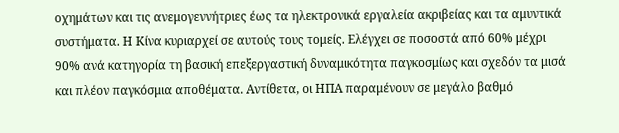οχημάτων και τις ανεμογεννήτριες έως τα ηλεκτρονικά εργαλεία ακριβείας και τα αμυντικά συστήματα. Η Κίνα κυριαρχεί σε αυτούς τους τομείς. Ελέγχει σε ποσοστά από 60% μέχρι 90% ανά κατηγορία τη βασική επεξεργαστική δυναμικότητα παγκοσμίως και σχεδόν τα μισά και πλέον παγκόσμια αποθέματα. Αντίθετα, οι ΗΠΑ παραμένουν σε μεγάλο βαθμό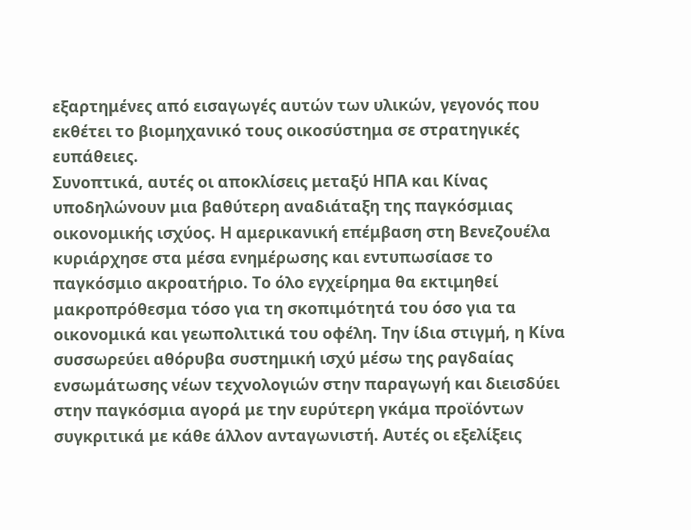εξαρτημένες από εισαγωγές αυτών των υλικών, γεγονός που εκθέτει το βιομηχανικό τους οικοσύστημα σε στρατηγικές ευπάθειες.
Συνοπτικά, αυτές οι αποκλίσεις μεταξύ ΗΠΑ και Κίνας υποδηλώνουν μια βαθύτερη αναδιάταξη της παγκόσμιας οικονομικής ισχύος. Η αμερικανική επέμβαση στη Βενεζουέλα κυριάρχησε στα μέσα ενημέρωσης και εντυπωσίασε το παγκόσμιο ακροατήριο. Το όλο εγχείρημα θα εκτιμηθεί μακροπρόθεσμα τόσο για τη σκοπιμότητά του όσο για τα οικονομικά και γεωπολιτικά του οφέλη. Την ίδια στιγμή, η Κίνα συσσωρεύει αθόρυβα συστημική ισχύ μέσω της ραγδαίας ενσωμάτωσης νέων τεχνολογιών στην παραγωγή και διεισδύει στην παγκόσμια αγορά με την ευρύτερη γκάμα προϊόντων συγκριτικά με κάθε άλλον ανταγωνιστή. Αυτές οι εξελίξεις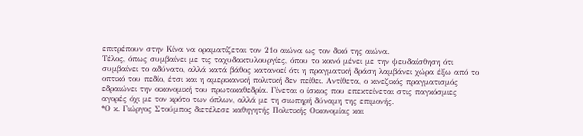επιτρέπουν στην Κίνα να οραματίζεται τον 21ο αιώνα ως τον δικό της αιώνα.
Τέλος, όπως συμβαίνει με τις ταχυδακτυλουργίες, όπου το κοινό μένει με την ψευδαίσθηση ότι συμβαίνει το αδύνατο, αλλά κατά βάθος κατανοεί ότι η πραγματική δράση λαμβάνει χώρα έξω από το οπτικό του πεδίο, έτσι και η αμερικανική πολιτική δεν πείθει. Αντίθετα, ο κινεζικός πραγματισμός εδραιώνει την οικονομική του πρωτοκαθεδρία. Γίνεται ο ίσκιος που επεκτείνεται στις παγκόσμιες αγορές όχι με τον κρότο των όπλων, αλλά με τη σιωπηρή δύναμη της επιμονής.
*Ο κ. Γιώργος Στούμπος διετέλεσε καθηγητής Πολιτικής Οικονομίας και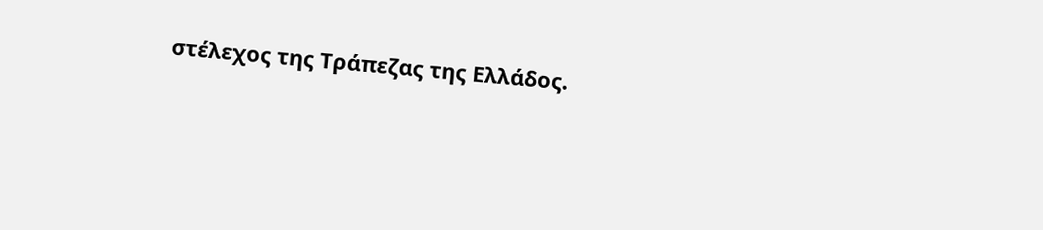στέλεχος της Τράπεζας της Ελλάδος.